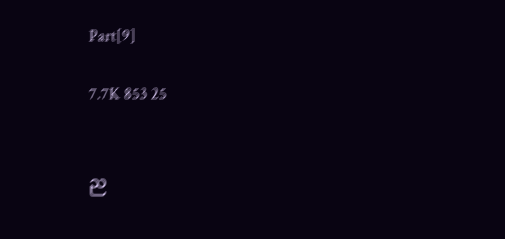Part[9]

7.7K 853 25


ည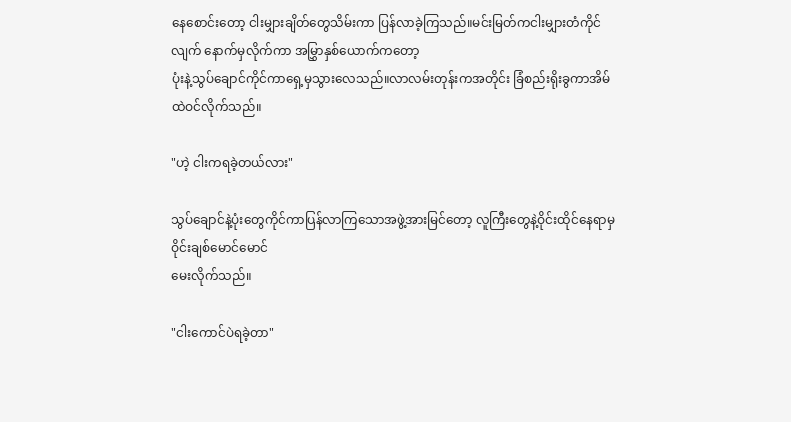နေစောင်းတော့ ငါးမျှားချိတ်တွေသိမ်းကာ ပြန်လာခဲ့ကြသည်။မင်းမြတ်ကငါးမျှားတံကိုင်လျက် နောက်မှလိုက်ကာ အမြွှာနှစ်ယောက်ကတော့
ပုံးနဲ့သွပ်ချောင်ကိုင်ကာရှေ့မှသွားလေသည်။လာလမ်းတုန်းကအတိုင်း ခြံစည်းရိုးခွကာအိမ်ထဲဝင်လိုက်သည်။

"ဟဲ့ ငါးကရခဲ့တယ်လား"

သွပ်ချောင်နဲ့ပုံးတွေကိုင်ကာပြန်လာကြသောအဖွဲ့အားမြင်တော့ လူကြီးတွေနဲ့ဝိုင်းထိုင်နေရာမှ ဝိုင်းချစ်မောင်မောင်
မေးလိုက်သည်။

"ငါးကောင်ပဲရခဲ့တာ"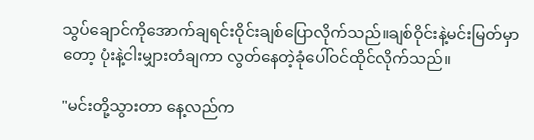သွပ်ချောင်ကိုအောက်ချရင်းဝိုင်းချစ်ပြောလိုက်သည်။ချစ်ဝိုင်းနဲ့မင်းမြတ်မှာတော့ ပုံးနဲ့ငါးမျှားတံချကာ လွတ်နေတဲ့ခုံပေါ်ဝင်ထိုင်လိုက်သည်။

"မင်းတို့သွားတာ နေ့လည်က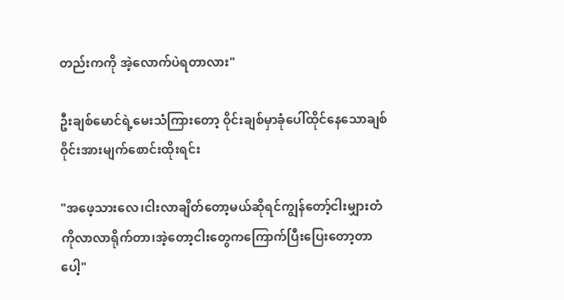တည်းကကို အဲ့လောက်ပဲရတာလား"

ဦးချစ်မောင်ရဲ့မေးသံကြားတော့ ဝိုင်းချစ်မှာခုံပေါ်ထိုင်နေသောချစ်ဝိုင်းအားမျက်စောင်းထိုးရင်း

"အဖေ့သားလေ၊ငါးလာချိတ်တော့မယ်ဆိုရင်ကျွန်တော့်ငါးမျှားတံကိုလာလာရိုက်တာ၊အဲ့တော့ငါးတွေကကြောက်ပြီးပြေးတော့တာပေါ့"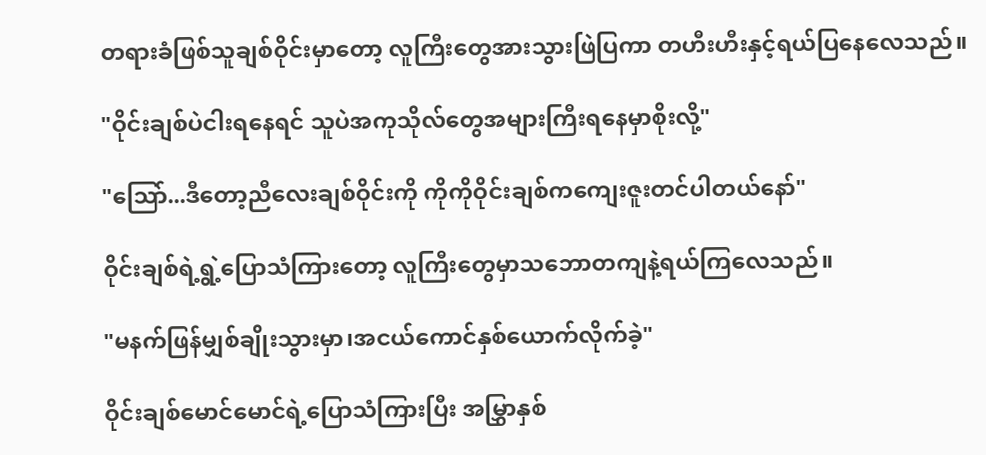တရားခံဖြစ်သူချစ်ဝိုင်းမှာတော့ လူကြီးတွေအားသွားဖြဲပြကာ တဟီးဟီးနှင့်ရယ်ပြနေလေသည်။

"ဝိုင်းချစ်ပဲငါးရနေရင် သူပဲအကုသိုလ်တွေအများကြီးရနေမှာစိုးလို့"

"သြော်...ဒီတော့ညီလေးချစ်ဝိုင်းကို ကိုကိုဝိုင်းချစ်ကကျေးဇူးတင်ပါတယ်နော်"

ဝိုင်းချစ်ရဲ့ရွဲ့ပြောသံကြားတော့ လူကြီးတွေမှာသဘောတကျနဲ့ရယ်ကြလေသည်။

"မနက်ဖြန်မျှစ်ချိုးသွားမှာ၊အငယ်ကောင်နှစ်ယောက်လိုက်ခဲ့"

ဝိုင်းချစ်မောင်မောင်ရဲ့ပြောသံကြားပြီး အမြွှာနှစ်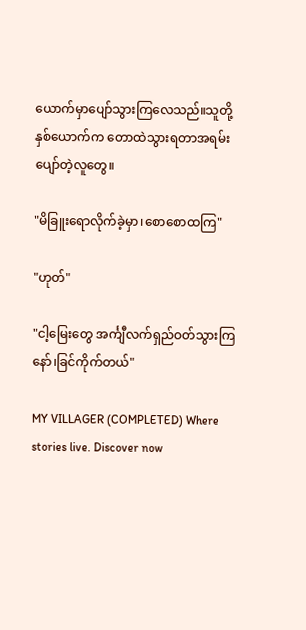ယောက်မှာပျော်သွားကြလေသည်။သူတို့နှစ်ယောက်က တောထဲသွားရတာအရမ်းပျော်တဲ့လူတွေ။

"မိခြူးရောလိုက်ခဲ့မှာ၊စောစောထကြ"

"ဟုတ်"

"ငါ့မြေးတွေ အင်္ကျီလက်ရှည်ဝတ်သွားကြနော်၊ခြင်ကိုက်တယ်"

MY VILLAGER (COMPLETED) Where stories live. Discover now